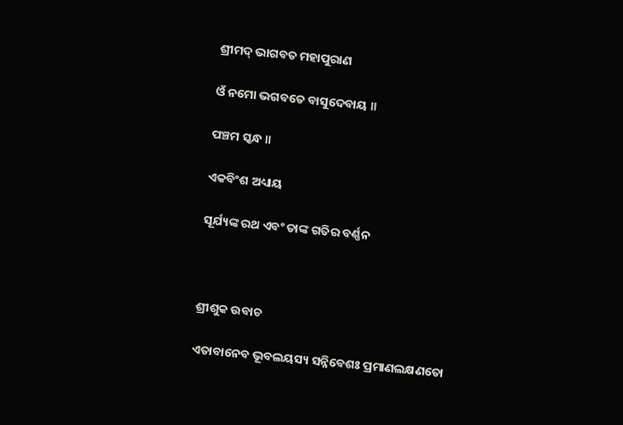ଶ୍ରୀମଦ୍ ଭାଗବତ ମହାପୁରାଣ

ଓଁ ନମୋ ଭଗବତେ ବାସୁଦେବାୟ ॥

ପଞ୍ଚମ ସ୍କନ୍ଧ ॥

ଏକବିଂଶ ଅଧ୍ୟାୟ

ସୂର୍ଯ୍ୟଙ୍କ ରଥ ଏବଂ ତାଙ୍କ ଗତିର ବର୍ଣ୍ଣନ



ଶ୍ରୀଶୁକ ଉବାଚ

ଏତାବାନେବ ଭୂବଲୟସ୍ୟ ସନ୍ନିବେଶଃ ପ୍ରମାଣଲକ୍ଷଣତୋ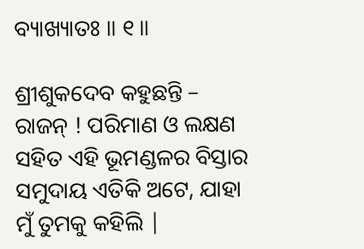ବ୍ୟାଖ୍ୟାତଃ ॥ ୧॥

ଶ୍ରୀଶୁକଦେବ କହୁଛନ୍ତି – ରାଜନ୍ ! ପରିମାଣ ଓ ଲକ୍ଷଣ ସହିତ ଏହି ଭୂମଣ୍ଡଳର ବିସ୍ତାର ସମୁଦାୟ ଏତିକି ଅଟେ, ଯାହା ମୁଁ ତୁମକୁ କହିଲି |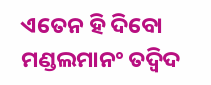ଏତେନ ହି ଦିବୋ ମଣ୍ଡଲମାନଂ ତଦ୍ୱିଦ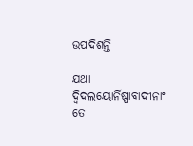ଉପଦିଶନ୍ତି

ଯଥା ଦ୍ୱିଦଲୟୋର୍ନିଷ୍ପାବାଦୀନାଂ ତେ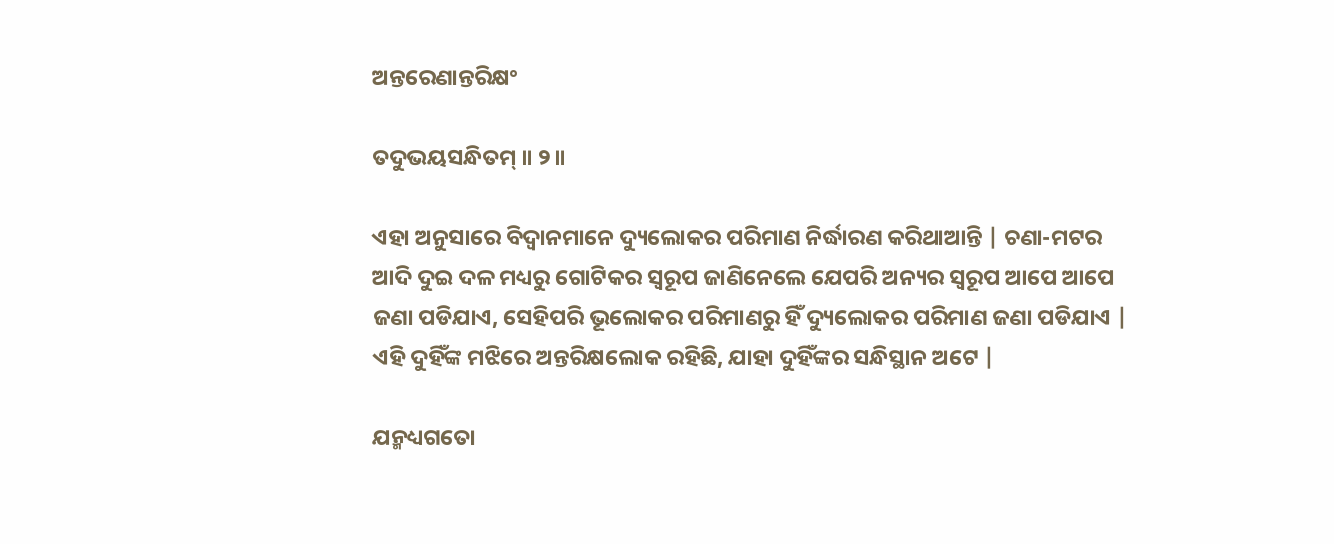ଅନ୍ତରେଣାନ୍ତରିକ୍ଷଂ

ତଦୁଭୟସନ୍ଧିତମ୍ ॥ ୨॥

ଏହା ଅନୁସାରେ ବିଦ୍ବାନମାନେ ଦ୍ୟୁଲୋକର ପରିମାଣ ନିର୍ଦ୍ଧାରଣ କରିଥାଆନ୍ତି | ଚଣା-ମଟର ଆଦି ଦୁଇ ଦଳ ମଧ୍ୟରୁ ଗୋଟିକର ସ୍ବରୂପ ଜାଣିନେଲେ ଯେପରି ଅନ୍ୟର ସ୍ବରୂପ ଆପେ ଆପେ ଜଣା ପଡିଯାଏ, ସେହିପରି ଭୂଲୋକର ପରିମାଣରୁ ହିଁ ଦ୍ୟୁଲୋକର ପରିମାଣ ଜଣା ପଡିଯାଏ | ଏହି ଦୁହିଁଙ୍କ ମଝିରେ ଅନ୍ତରିକ୍ଷଲୋକ ରହିଛି, ଯାହା ଦୁହିଁଙ୍କର ସନ୍ଧିସ୍ଥାନ ଅଟେ |

ଯନ୍ମଧ୍ୟଗତୋ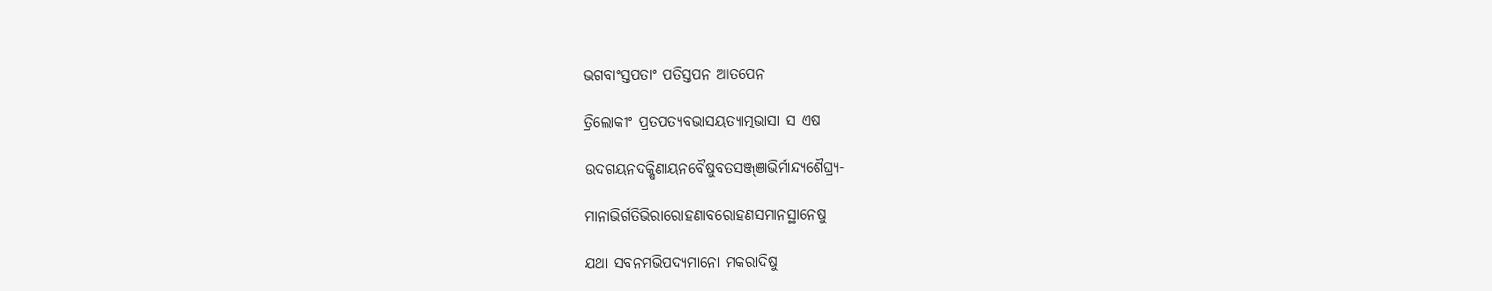ଭଗବାଂସ୍ତପତାଂ ପତିସ୍ତପନ ଆତପେନ

ତ୍ରିଲୋକୀଂ ପ୍ରତପତ୍ୟବଭାସୟତ୍ୟାତ୍ମଭାସା ସ ଏଷ

ଉଦଗୟନଦକ୍ଷିଣାୟନବୈଷୁବତସଞ୍ଜ୍ଞାଭିର୍ମାନ୍ଦ୍ୟଶୈଘ୍ର୍ୟ-

ମାନାଭିର୍ଗତିଭିରାରୋହଣାବରୋହଣସମାନସ୍ଥାନେଷୁ

ଯଥା ସବନମଭିପଦ୍ୟମାନୋ ମକରାଦିଷୁ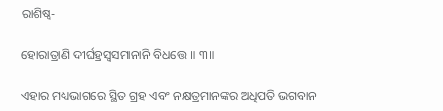ରାଶିଷ୍ୱ-

ହୋରାତ୍ରାଣି ଦୀର୍ଘହ୍ରସ୍ୱସମାନାନି ବିଧତ୍ତେ ॥ ୩॥

ଏହାର ମଧ୍ୟଭାଗରେ ସ୍ଥିତ ଗ୍ରହ ଏବଂ ନକ୍ଷତ୍ରମାନଙ୍କର ଅଧିପତି ଭଗବାନ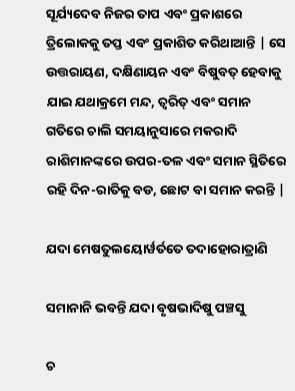ସୂର୍ଯ୍ୟଦେବ ନିଜର ତାପ ଏବଂ ପ୍ରକାଶରେ ତ୍ରିଲୋକକୁ ତପ୍ତ ଏବଂ ପ୍ରକାଶିତ କରିଥାଆନ୍ତି | ସେ ଉତ୍ତରାୟଣ, ଦକ୍ଷିଣାୟନ ଏବଂ ବିଷୁବତ୍ ହେବାକୁ ଯାଇ ଯଥାକ୍ରମେ ମନ୍ଦ, ତ୍ବରିତ୍ ଏବଂ ସମାନ ଗତିରେ ଚାଲି ସମୟାନୁସାରେ ମକରାଦି ରାଶିମାନଙ୍କରେ ଉପର-ତଳ ଏବଂ ସମାନ ସ୍ଥିତିରେ ରହି ଦିନ-ରାତିକୁ ବଡ, ଛୋଟ ବା ସମାନ କରନ୍ତି |

ଯଦା ମେଷତୁଲୟୋର୍ୱର୍ତତେ ତଦାହୋରାତ୍ରାଣି

ସମାନାନି ଭବନ୍ତି ଯଦା ବୃଷଭାଦିଷୁ ପଞ୍ଚସୁ

ଚ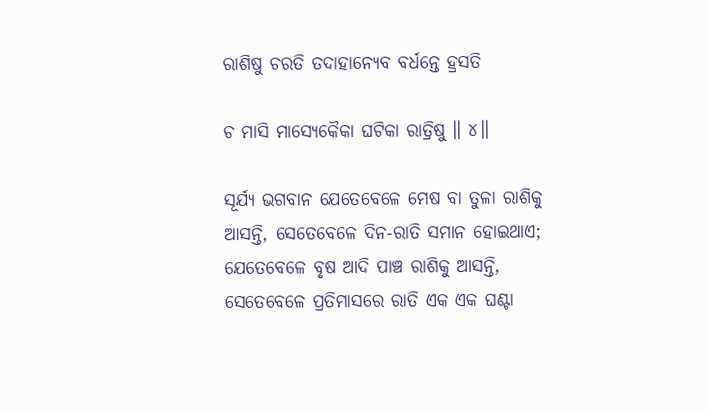ରାଶିଷୁ ଚରତି ତଦାହାନ୍ୟେବ ବର୍ଧନ୍ତେ ହ୍ରସତି

ଚ ମାସି ମାସ୍ୟେକୈକା ଘଟିକା ରାତ୍ରିଷୁ ॥ ୪॥

ସୂର୍ଯ୍ୟ ଭଗବାନ ଯେତେବେଳେ ମେଷ ବା ତୁଳା ରାଶିକୁ ଆସନ୍ତି, ସେତେବେଳେ ଦିନ-ରାତି ସମାନ ହୋଇଥାଏ; ଯେତେବେଳେ ବୃଷ ଆଦି ପାଞ୍ଚ ରାଶିକୁ ଆସନ୍ତି, ସେତେବେଳେ ପ୍ରତିମାସରେ ରାତି ଏକ ଏକ ଘଣ୍ଟା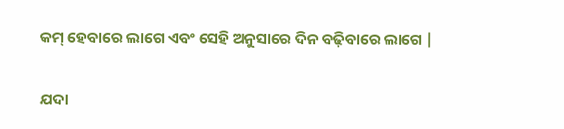କମ୍ ହେବାରେ ଲାଗେ ଏବଂ ସେହି ଅନୁସାରେ ଦିନ ବଢ଼ିବାରେ ଲାଗେ |

ଯଦା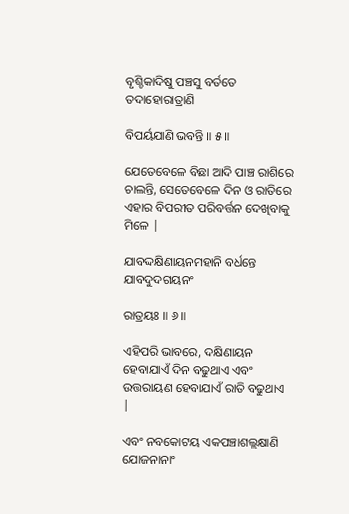ବୃଶ୍ଚିକାଦିଷୁ ପଞ୍ଚସୁ ବର୍ତତେ ତଦାହୋରାତ୍ରାଣି

ବିପର୍ୟଯାଣି ଭବନ୍ତି ॥ ୫॥

ଯେତେବେଳେ ବିଛା ଆଦି ପାଞ୍ଚ ରାଶିରେ ଚାଲନ୍ତି, ସେତେବେଳେ ଦିନ ଓ ରାତିରେ ଏହାର ବିପରୀତ ପରିବର୍ତ୍ତନ ଦେଖିବାକୁ ମିଳେ |

ଯାବଦ୍ଦକ୍ଷିଣାୟନମହାନି ବର୍ଧନ୍ତେ ଯାବଦୁଦଗୟନଂ

ରାତ୍ରୟଃ ॥ ୬॥

ଏହିପରି ଭାବରେ, ଦକ୍ଷିଣାୟନ ହେବାଯାଏଁ ଦିନ ବଢୁଥାଏ ଏବଂ ଉତ୍ତରାୟଣ ହେବାଯାଏଁ ରାତି ବଢୁଥାଏ |

ଏବଂ ନବକୋଟୟ ଏକପଞ୍ଚାଶଲ୍ଲକ୍ଷାଣି ଯୋଜନାନାଂ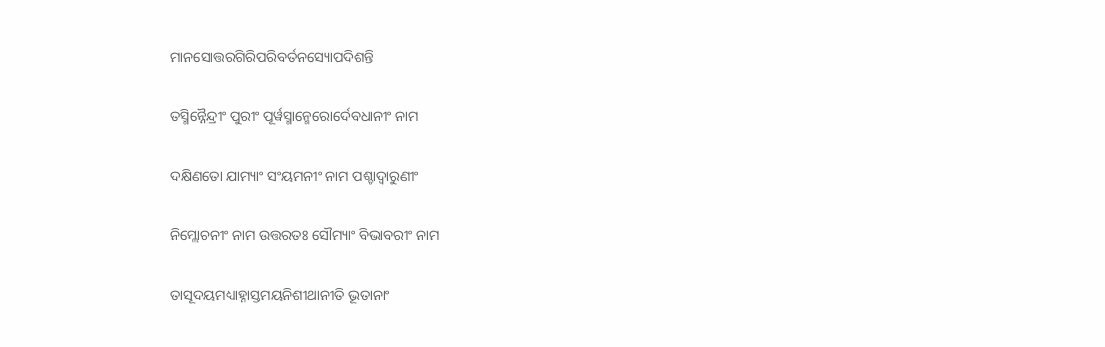ମାନସୋତ୍ତରଗିରିପରିବର୍ତନସ୍ୟୋପଦିଶନ୍ତି

ତସ୍ମିନ୍ନୈନ୍ଦ୍ରୀଂ ପୁରୀଂ ପୂର୍ୱସ୍ମାନ୍ମେରୋର୍ଦେବଧାନୀଂ ନାମ

ଦକ୍ଷିଣତୋ ଯାମ୍ୟାଂ ସଂୟମନୀଂ ନାମ ପଶ୍ଚାଦ୍ୱାରୁଣୀଂ

ନିମ୍ଲୋଚନୀଂ ନାମ ଉତ୍ତରତଃ ସୌମ୍ୟାଂ ବିଭାବରୀଂ ନାମ

ତାସୂଦୟମଧ୍ୟାହ୍ନାସ୍ତମୟନିଶୀଥାନୀତି ଭୂତାନାଂ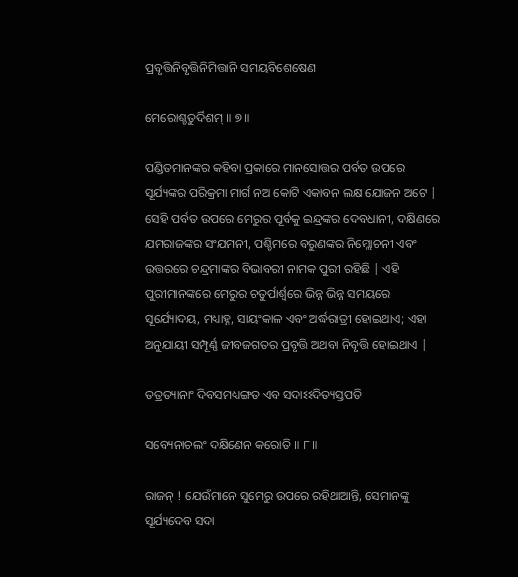ପ୍ରବୃତ୍ତିନିବୃତ୍ତିନିମିତ୍ତାନି ସମୟବିଶେଷେଣ

ମେରୋଶ୍ଚତୁର୍ଦିଶମ୍ ॥ ୭॥

ପଣ୍ଡିତମାନଙ୍କର କହିବା ପ୍ରକାରେ ମାନସୋତ୍ତର ପର୍ବତ ଉପରେ ସୂର୍ଯ୍ୟଙ୍କର ପରିକ୍ରମା ମାର୍ଗ ନଅ କୋଟି ଏକାବନ ଲକ୍ଷ ଯୋଜନ ଅଟେ | ସେହି ପର୍ବତ ଉପରେ ମେରୁର ପୂର୍ବକୁ ଇନ୍ଦ୍ରଙ୍କର ଦେବଧାନୀ, ଦକ୍ଷିଣରେ ଯମରାଜଙ୍କର ସଂଯମନୀ, ପଶ୍ଚିମରେ ବରୁଣଙ୍କର ନିମ୍ଲୋଚନୀ ଏବଂ ଉତ୍ତରରେ ଚନ୍ଦ୍ରମାଙ୍କର ବିଭାବରୀ ନାମକ ପୁରୀ ରହିଛି | ଏହି ପୁରୀମାନଙ୍କରେ ମେରୁର ଚତୁର୍ପାର୍ଶ୍ବରେ ଭିନ୍ନ ଭିନ୍ନ ସମୟରେ ସୂର୍ଯ୍ୟୋଦୟ, ମଧ୍ୟାହ୍ନ, ସାୟଂକାଳ ଏବଂ ଅର୍ଦ୍ଧରାତ୍ରୀ ହୋଇଥାଏ; ଏହା ଅନୁଯାୟୀ ସମ୍ପୂର୍ଣ୍ଣ ଜୀବଜଗତର ପ୍ରବୃତ୍ତି ଅଥବା ନିବୃତ୍ତି ହୋଇଥାଏ |

ତତ୍ରତ୍ୟାନାଂ ଦିବସମଧ୍ୟଙ୍ଗତ ଏବ ସଦାଽଽଦିତ୍ୟସ୍ତପତି

ସବ୍ୟେନାଚଲଂ ଦକ୍ଷିଣେନ କରୋତି ॥ ୮॥

ରାଜନ୍ ! ଯେଉଁମାନେ ସୁମେରୁ ଉପରେ ରହିଥାଆନ୍ତି, ସେମାନଙ୍କୁ ସୂର୍ଯ୍ୟଦେବ ସଦା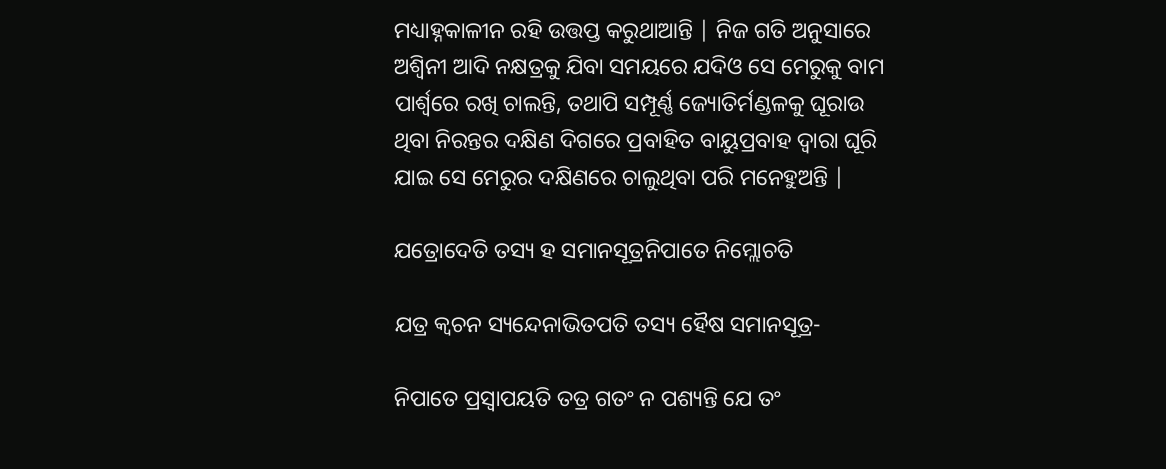ମଧ୍ୟାହ୍ନକାଳୀନ ରହି ଉତ୍ତପ୍ତ କରୁଥାଆନ୍ତି | ନିଜ ଗତି ଅନୁସାରେ ଅଶ୍ବିନୀ ଆଦି ନକ୍ଷତ୍ରକୁ ଯିବା ସମୟରେ ଯଦିଓ ସେ ମେରୁକୁ ବାମ ପାର୍ଶ୍ବରେ ରଖି ଚାଲନ୍ତି, ତଥାପି ସମ୍ପୂର୍ଣ୍ଣ ଜ୍ୟୋତିର୍ମଣ୍ଡଳକୁ ଘୂରାଉ ଥିବା ନିରନ୍ତର ଦକ୍ଷିଣ ଦିଗରେ ପ୍ରବାହିତ ବାୟୁପ୍ରବାହ ଦ୍ବାରା ଘୂରି ଯାଇ ସେ ମେରୁର ଦକ୍ଷିଣରେ ଚାଲୁଥିବା ପରି ମନେହୁଅନ୍ତି |

ଯତ୍ରୋଦେତି ତସ୍ୟ ହ ସମାନସୂତ୍ରନିପାତେ ନିମ୍ଲୋଚତି

ଯତ୍ର କ୍ୱଚନ ସ୍ୟନ୍ଦେନାଭିତପତି ତସ୍ୟ ହୈଷ ସମାନସୂତ୍ର-

ନିପାତେ ପ୍ରସ୍ୱାପୟତି ତତ୍ର ଗତଂ ନ ପଶ୍ୟନ୍ତି ଯେ ତଂ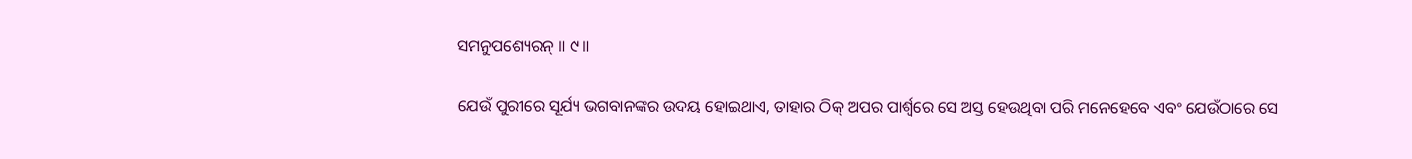ସମନୁପଶ୍ୟେରନ୍ ॥ ୯॥

ଯେଉଁ ପୁରୀରେ ସୂର୍ଯ୍ୟ ଭଗବାନଙ୍କର ଉଦୟ ହୋଇଥାଏ, ତାହାର ଠିକ୍ ଅପର ପାର୍ଶ୍ବରେ ସେ ଅସ୍ତ ହେଉଥିବା ପରି ମନେହେବେ ଏବଂ ଯେଉଁଠାରେ ସେ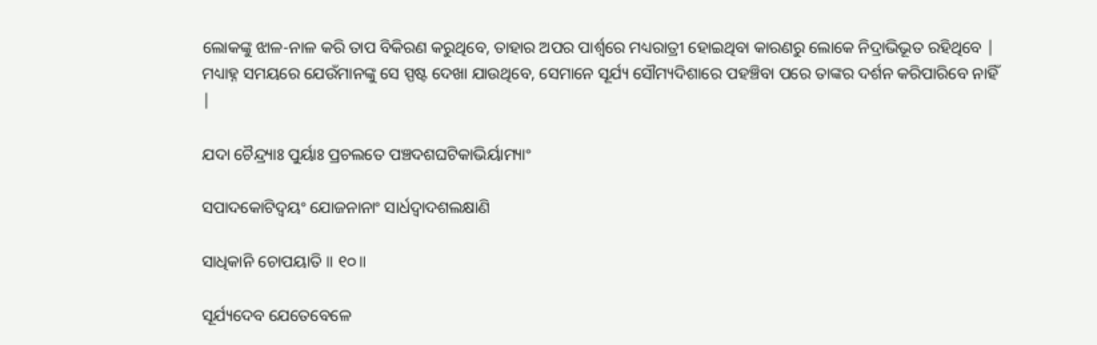ଲୋକଙ୍କୁ ଝାଳ-ନାଳ କରି ତାପ ବିକିରଣ କରୁଥିବେ, ତାହାର ଅପର ପାର୍ଶ୍ବରେ ମଧ୍ୟରାତ୍ରୀ ହୋଇଥିବା କାରଣରୁ ଲୋକେ ନିଦ୍ରାଭିଭୂତ ରହିଥିବେ | ମଧ୍ୟାହ୍ନ ସମୟରେ ଯେଉଁମାନଙ୍କୁ ସେ ସ୍ପଷ୍ଟ ଦେଖା ଯାଉଥିବେ, ସେମାନେ ସୂର୍ଯ୍ୟ ସୌମ୍ୟଦିଶାରେ ପହଞ୍ଚିବା ପରେ ତାଙ୍କର ଦର୍ଶନ କରିପାରିବେ ନାହିଁ |

ଯଦା ଚୈନ୍ଦ୍ର୍ୟାଃ ପୁର୍ୟାଃ ପ୍ରଚଲତେ ପଞ୍ଚଦଶଘଟିକାଭିର୍ୟାମ୍ୟାଂ

ସପାଦକୋଟିଦ୍ୱୟଂ ଯୋଜନାନାଂ ସାର୍ଧଦ୍ୱାଦଶଲକ୍ଷାଣି

ସାଧିକାନି ଚୋପୟାତି ॥ ୧୦॥

ସୂର୍ଯ୍ୟଦେବ ଯେତେବେଳେ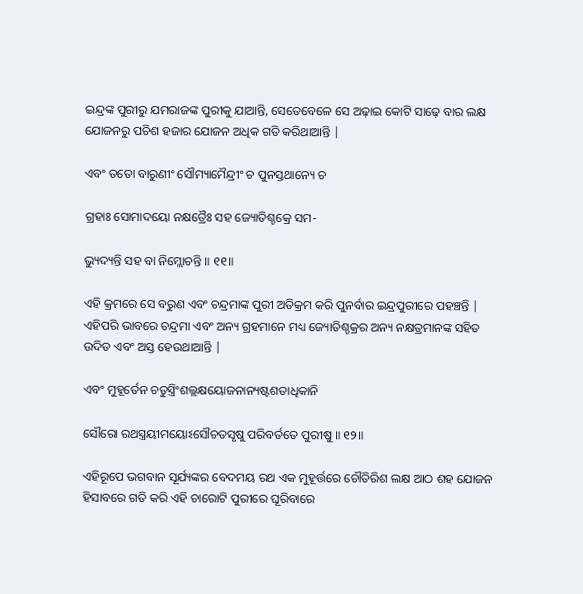ଇନ୍ଦ୍ରଙ୍କ ପୁରୀରୁ ଯମରାଜଙ୍କ ପୁରୀକୁ ଯାଆନ୍ତି, ସେତେବେଳେ ସେ ଅଢ଼ାଇ କୋଟି ସାଢ଼େ ବାର ଲକ୍ଷ ଯୋଜନରୁ ପଚିଶ ହଜାର ଯୋଜନ ଅଧିକ ଗତି କରିଥାଆନ୍ତି |

ଏବଂ ତତୋ ବାରୁଣୀଂ ସୌମ୍ୟାମୈନ୍ଦ୍ରୀଂ ଚ ପୁନସ୍ତଥାନ୍ୟେ ଚ

ଗ୍ରହାଃ ସୋମାଦୟୋ ନକ୍ଷତ୍ରୈଃ ସହ ଜ୍ୟୋତିଶ୍ଚକ୍ରେ ସମ-

ଭ୍ୟୁଦ୍ୟନ୍ତି ସହ ବା ନିମ୍ଲୋଚନ୍ତି ॥ ୧୧॥

ଏହି କ୍ରମରେ ସେ ବରୁଣ ଏବଂ ଚନ୍ଦ୍ରମାଙ୍କ ପୁରୀ ଅତିକ୍ରମ କରି ପୁନର୍ବାର ଇନ୍ଦ୍ରପୁରୀରେ ପହଞ୍ଚନ୍ତି | ଏହିପରି ଭାବରେ ଚନ୍ଦ୍ରମା ଏବଂ ଅନ୍ୟ ଗ୍ରହମାନେ ମଧ୍ୟ ଜ୍ୟୋତିଶ୍ଚକ୍ରର ଅନ୍ୟ ନକ୍ଷତ୍ରମାନଙ୍କ ସହିତ ଉଦିତ ଏବଂ ଅସ୍ତ ହେଉଥାଆନ୍ତି |

ଏବଂ ମୁହୂର୍ତେନ ଚତୁସ୍ତ୍ରିଂଶଲ୍ଲକ୍ଷୟୋଜନାନ୍ୟଷ୍ଟଶତାଧିକାନି

ସୌରୋ ରଥସ୍ତ୍ରୟୀମୟୋଽସୌଚତସୃଷୁ ପରିବର୍ତତେ ପୁରୀଷୁ ॥ ୧୨॥

ଏହିରୂପେ ଭଗବାନ ସୂର୍ଯ୍ୟଙ୍କର ବେଦମୟ ରଥ ଏକ ମୁହୂର୍ତ୍ତରେ ଚୌତିରିଶ ଲକ୍ଷ ଆଠ ଶହ ଯୋଜନ ହିସାବରେ ଗତି କରି ଏହି ଚାରୋଟି ପୁରୀରେ ଘୂରିବାରେ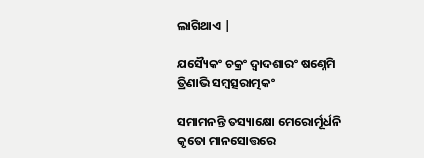ଲାଗିଥାଏ |

ଯସ୍ୟୈକଂ ଚକ୍ରଂ ଦ୍ୱାଦଶାରଂ ଷଣ୍ନେମି ତ୍ରିଣାଭି ସମ୍ବତ୍ସରାତ୍ମକଂ

ସମାମନନ୍ତି ତସ୍ୟାକ୍ଷୋ ମେରୋର୍ମୂର୍ଧନି କୃତୋ ମାନସୋତ୍ତରେ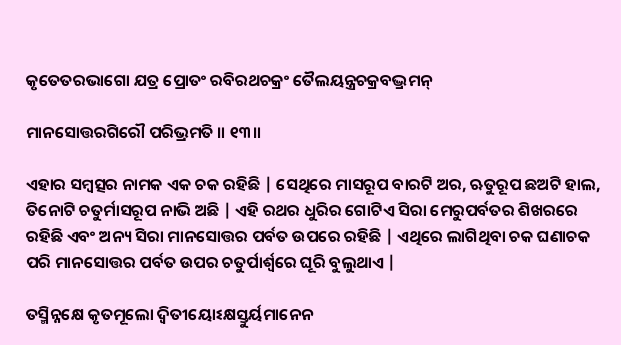କୃତେତରଭାଗୋ ଯତ୍ର ପ୍ରୋତଂ ରବିରଥଚକ୍ରଂ ତୈଲୟନ୍ତ୍ରଚକ୍ରବଦ୍ଭ୍ରମନ୍

ମାନସୋତ୍ତରଗିରୌ ପରିଭ୍ରମତି ॥ ୧୩॥

ଏହାର ସମ୍ବତ୍ସର ନାମକ ଏକ ଚକ ରହିଛି | ସେଥିରେ ମାସରୂପ ବାରଟି ଅର, ଋତୁରୂପ ଛଅଟି ହାଲ, ତିନୋଟି ଚତୁର୍ମାସରୂପ ନାଭି ଅଛି | ଏହି ରଥର ଧୁରିର ଗୋଟିଏ ସିରା ମେରୁପର୍ବତର ଶିଖରରେ ରହିଛି ଏବଂ ଅନ୍ୟ ସିରା ମାନସୋତ୍ତର ପର୍ବତ ଉପରେ ରହିଛି | ଏଥିରେ ଲାଗିଥିବା ଚକ ଘଣାଚକ ପରି ମାନସୋତ୍ତର ପର୍ବତ ଉପର ଚତୁର୍ପାର୍ଶ୍ବରେ ଘୂରି ବୁଲୁଥାଏ |

ତସ୍ମିନ୍ନକ୍ଷେ କୃତମୂଲୋ ଦ୍ୱିତୀୟୋଽକ୍ଷସ୍ତୁର୍ୟମାନେନ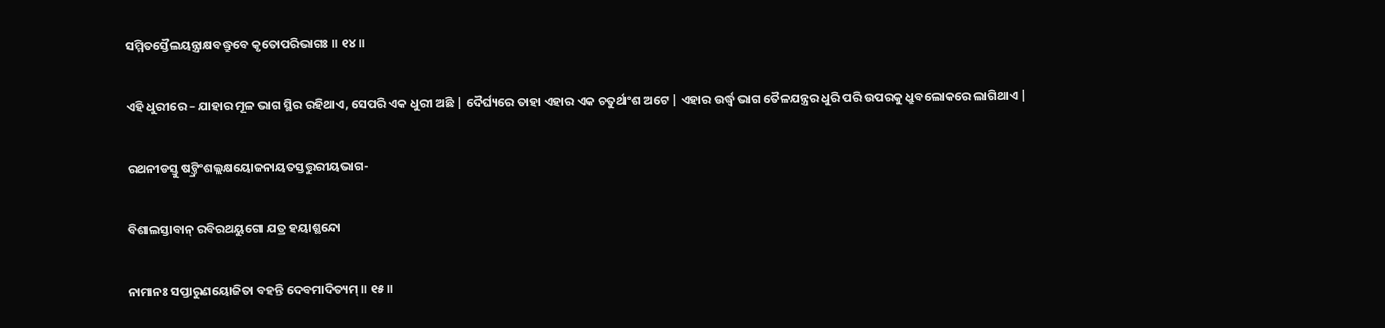ସମ୍ମିତସ୍ତୈଲୟନ୍ତ୍ରାକ୍ଷବଦ୍ଧ୍ରୁବେ କୃତୋପରିଭାଗଃ ॥ ୧୪॥

ଏହି ଧୁରୀରେ – ଯାହାର ମୂଳ ଭାଗ ସ୍ଥିର ରହିଥାଏ, ସେପରି ଏକ ଧୁରୀ ଅଛି | ଦୈର୍ଘ୍ୟରେ ତାହା ଏହାର ଏକ ଚତୁର୍ଥାଂଶ ଅଟେ | ଏହାର ଉର୍ଦ୍ଧ୍ବ ଭାଗ ତୈଳଯନ୍ତ୍ରର ଧୁରି ପରି ଉପରକୁ ଧ୍ରୁବଲୋକରେ ଲାଗିଥାଏ |

ରଥନୀଡସ୍ତୁ ଷଟ୍ତ୍ରିଂଶଲ୍ଲକ୍ଷୟୋଜନାୟତସ୍ତତ୍ତୁରୀୟଭାଗ-

ବିଶାଲସ୍ତାବାନ୍ ରବିରଥୟୁଗୋ ଯତ୍ର ହୟାଶ୍ଛନ୍ଦୋ

ନାମାନଃ ସପ୍ତାରୁଣୟୋଜିତା ବହନ୍ତି ଦେବମାଦିତ୍ୟମ୍ ॥ ୧୫॥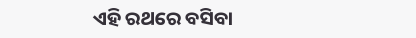ଏହି ରଥରେ ବସିବା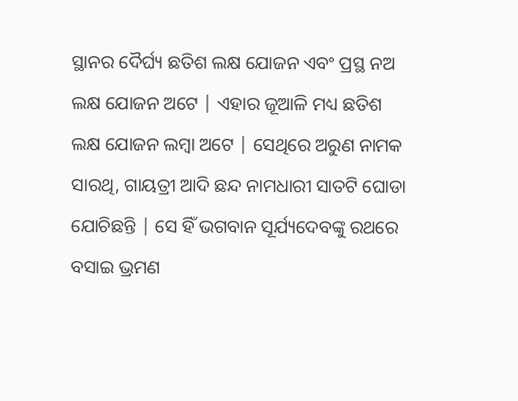ସ୍ଥାନର ଦୈର୍ଘ୍ୟ ଛତିଶ ଲକ୍ଷ ଯୋଜନ ଏବଂ ପ୍ରସ୍ଥ ନଅ ଲକ୍ଷ ଯୋଜନ ଅଟେ | ଏହାର ଜୂଆଳି ମଧ୍ୟ ଛତିଶ ଲକ୍ଷ ଯୋଜନ ଲମ୍ବା ଅଟେ | ସେଥିରେ ଅରୁଣ ନାମକ ସାରଥି, ଗାୟତ୍ରୀ ଆଦି ଛନ୍ଦ ନାମଧାରୀ ସାତଟି ଘୋଡା ଯୋଚିଛନ୍ତି | ସେ ହିଁ ଭଗବାନ ସୂର୍ଯ୍ୟଦେବଙ୍କୁ ରଥରେ ବସାଇ ଭ୍ରମଣ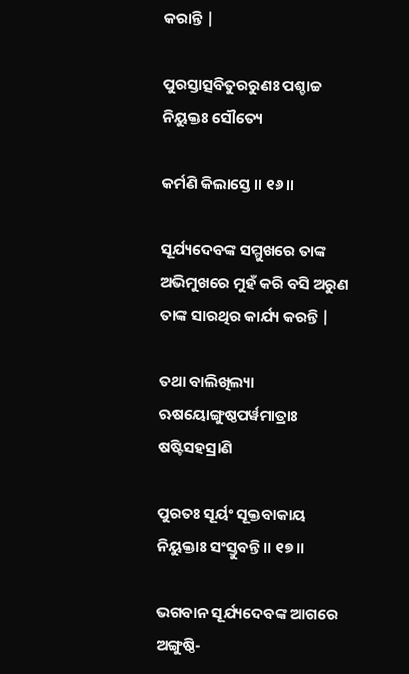କରାନ୍ତି |

ପୁରସ୍ତାତ୍ସବିତୁରରୁଣଃ ପଶ୍ଚାଚ୍ଚ ନିୟୁକ୍ତଃ ସୌତ୍ୟେ

କର୍ମଣି କିଲାସ୍ତେ ॥ ୧୬॥

ସୂର୍ଯ୍ୟଦେବଙ୍କ ସମ୍ମୁଖରେ ତାଙ୍କ ଅଭିମୁଖରେ ମୁହଁ କରି ବସି ଅରୁଣ ତାଙ୍କ ସାରଥିର କାର୍ଯ୍ୟ କରନ୍ତି |

ତଥା ବାଲିଖିଲ୍ୟା ଋଷୟୋଙ୍ଗୁଷ୍ଠପର୍ୱମାତ୍ରାଃ ଷଷ୍ଟିସହସ୍ରାଣି

ପୁରତଃ ସୂର୍ୟଂ ସୂକ୍ତବାକାୟ ନିୟୁକ୍ତାଃ ସଂସ୍ତୁବନ୍ତି ॥ ୧୭॥

ଭଗବାନ ସୂର୍ଯ୍ୟଦେବଙ୍କ ଆଗରେ ଅଙ୍ଗୁଷ୍ଠି-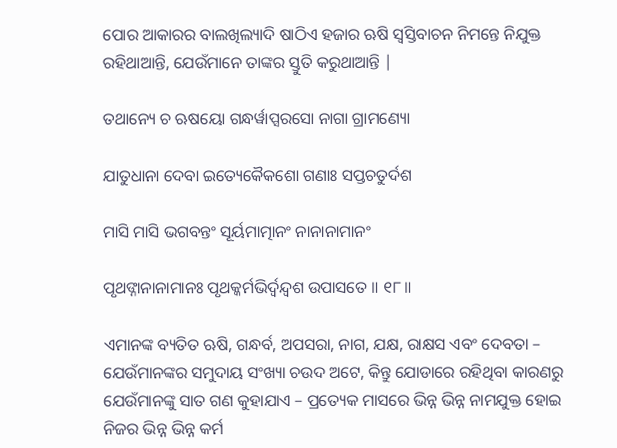ପୋର ଆକାରର ବାଲଖିଲ୍ୟାଦି ଷାଠିଏ ହଜାର ଋଷି ସ୍ବସ୍ତିବାଚନ ନିମନ୍ତେ ନିଯୁକ୍ତ ରହିଥାଆନ୍ତି, ଯେଉଁମାନେ ତାଙ୍କର ସ୍ତୁତି କରୁଥାଆନ୍ତି |

ତଥାନ୍ୟେ ଚ ଋଷୟୋ ଗନ୍ଧର୍ୱାପ୍ସରସୋ ନାଗା ଗ୍ରାମଣ୍ୟୋ

ଯାତୁଧାନା ଦେବା ଇତ୍ୟେକୈକଶୋ ଗଣାଃ ସପ୍ତଚତୁର୍ଦଶ

ମାସି ମାସି ଭଗବନ୍ତଂ ସୂର୍ୟମାତ୍ମାନଂ ନାନାନାମାନଂ

ପୃଥଙ୍ନାନାନାମାନଃ ପୃଥକ୍କର୍ମଭିର୍ଦ୍ୱନ୍ଦ୍ୱଶ ଉପାସତେ ॥ ୧୮॥

ଏମାନଙ୍କ ବ୍ୟତିତ ଋଷି, ଗନ୍ଧର୍ବ, ଅପସରା, ନାଗ, ଯକ୍ଷ, ରାକ୍ଷସ ଏବଂ ଦେବତା – ଯେଉଁମାନଙ୍କର ସମୁଦାୟ ସଂଖ୍ୟା ଚଉଦ ଅଟେ, କିନ୍ତୁ ଯୋଡାରେ ରହିଥିବା କାରଣରୁ ଯେଉଁମାନଙ୍କୁ ସାତ ଗଣ କୁହାଯାଏ – ପ୍ରତ୍ୟେକ ମାସରେ ଭିନ୍ନ ଭିନ୍ନ ନାମଯୁକ୍ତ ହୋଇ ନିଜର ଭିନ୍ନ ଭିନ୍ନ କର୍ମ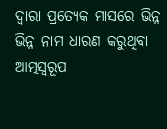ଦ୍ବାରା ପ୍ରତ୍ୟେକ ମାସରେ ଭିନ୍ନ ଭିନ୍ନ ନାମ ଧାରଣ କରୁଥିବା ଆତ୍ମସ୍ବରୂପ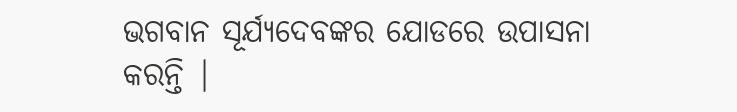ଭଗବାନ ସୂର୍ଯ୍ୟଦେବଙ୍କର ଯୋଡରେ ଉପାସନା କରନ୍ତି |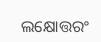ଲକ୍ଷୋତ୍ତରଂ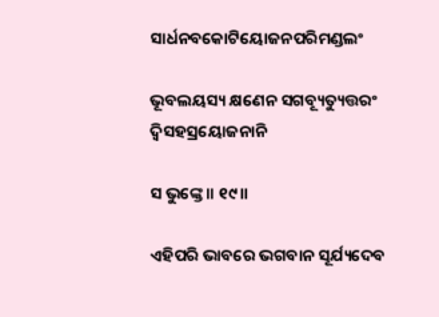ସାର୍ଧନବକୋଟିୟୋଜନପରିମଣ୍ଡଲଂ

ଭୂବଲୟସ୍ୟ କ୍ଷଣେନ ସଗବ୍ୟୂତ୍ୟୁତ୍ତରଂ ଦ୍ୱିସହସ୍ରୟୋଜନାନି

ସ ଭୁଙ୍କ୍ତେ ॥ ୧୯॥

ଏହିପରି ଭାବରେ ଭଗବାନ ସୂର୍ଯ୍ୟଦେବ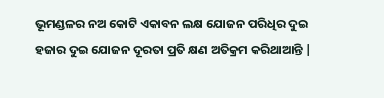ଭୂମଣ୍ଡଳର ନଅ କୋଟି ଏକାବନ ଲକ୍ଷ ଯୋଜନ ପରିଧିର ଦୁଇ ହଜାର ଦୁଇ ଯୋଜନ ଦୂରତା ପ୍ରତି କ୍ଷଣ ଅତିକ୍ରମ କରିଥାଆନ୍ତି |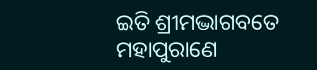ଇତି ଶ୍ରୀମଦ୍ଭାଗବତେ ମହାପୁରାଣେ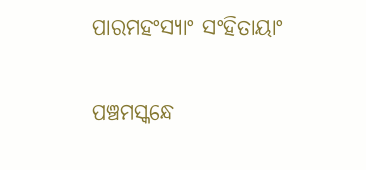ପାରମହଂସ୍ୟାଂ ସଂହିତାୟାଂ

ପଞ୍ଚମସ୍କନ୍ଧେ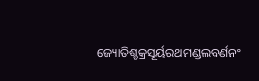ଜ୍ୟୋତିଶ୍ଚକ୍ରସୂର୍ୟରଥମଣ୍ଡଲବର୍ଣନଂ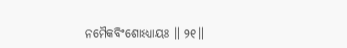ନମୈକବିଂଶୋଽଧ୍ୟାୟଃ ॥ ୨୧॥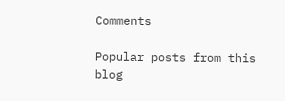Comments

Popular posts from this blog